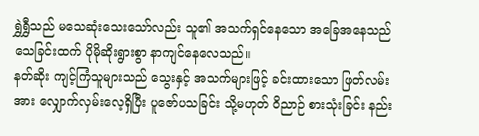ရွှဲရွှီသည် မသေဆုံးသေးသော်လည်း သူ၏ အသက်ရှင်နေသော အခြေအနေသည် သေခြင်းထက် ပိုမိုဆိုးရွားစွာ နာကျင်နေလေသည်။
နတ်ဆိုး ကျင့်ကြံသူများသည် သွေးနှင့် အသက်များဖြင့် ခင်းထားသော ဖြတ်လမ်းအား လျှောက်လှမ်းလေ့ရှိပြီး ပူဇော်ပသခြင်း သို့မဟုတ် ဝိညာဉ် စားသုံးခြင်း နည်း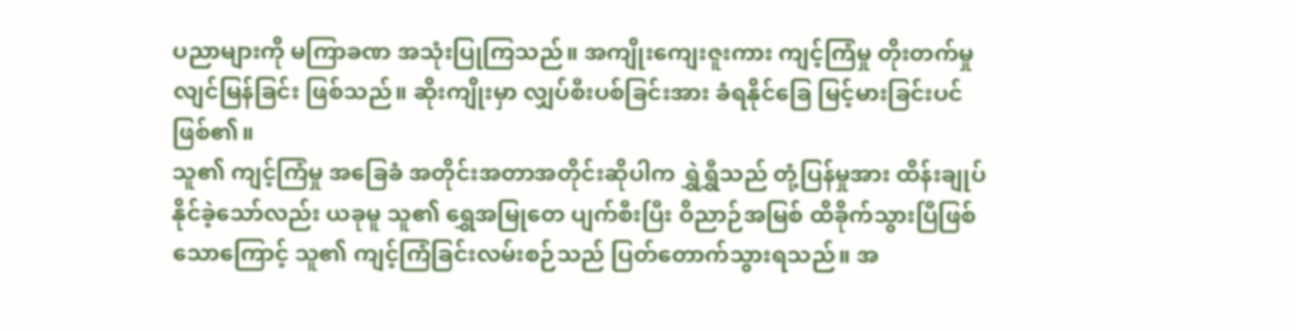ပညာများကို မကြာခဏ အသုံးပြုကြသည်။ အကျိုးကျေးဇူးကား ကျင့်ကြံမှု တိုးတက်မှု လျင်မြန်ခြင်း ဖြစ်သည်။ ဆိုးကျိုးမှာ လျှပ်စီးပစ်ခြင်းအား ခံရနိုင်ခြေ မြင့်မားခြင်းပင် ဖြစ်၏။
သူ၏ ကျင့်ကြံမှု အခြေခံ အတိုင်းအတာအတိုင်းဆိုပါက ရွှဲရွှီသည် တုံ့ပြန်မှုအား ထိန်းချုပ်နိုင်ခဲ့သော်လည်း ယခုမူ သူ၏ ရွှေအမြုတေ ပျက်စီးပြီး ဝိညာဉ်အမြစ် ထိခိုက်သွားပြီဖြစ်သောကြောင့် သူ၏ ကျင့်ကြံခြင်းလမ်းစဉ်သည် ပြတ်တောက်သွားရသည်။ အ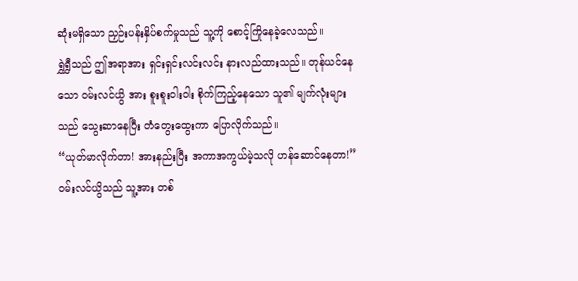ဆုံးမရှိသော ညှဉ်းပန်းနှိပ်စက်မှုသည် သူ့ကို စောင့်ကြိုနေခဲ့လေသည်။
ရွှဲရွှီသည် ဤအရာအား ရှင်းရှင်းလင်းလင်း နားလည်ထားသည်။ တုန်ယင်နေသော ဝမ်းလင်ယွိ အား စူးစူးဝါးဝါး စိုက်ကြည့်နေသော သူ၏ မျက်လုံးများသည် သွေးဆာနေပြီး တံတွေးထွေးကာ ပြောလိုက်သည်။
“ယုတ်မာလိုက်တာ! အားနည်းပြီး အကာအကွယ်မဲ့သလို ဟန်ဆောင်နေတာ!”
ဝမ်းလင်ယွိသည် သူ့အား တစ်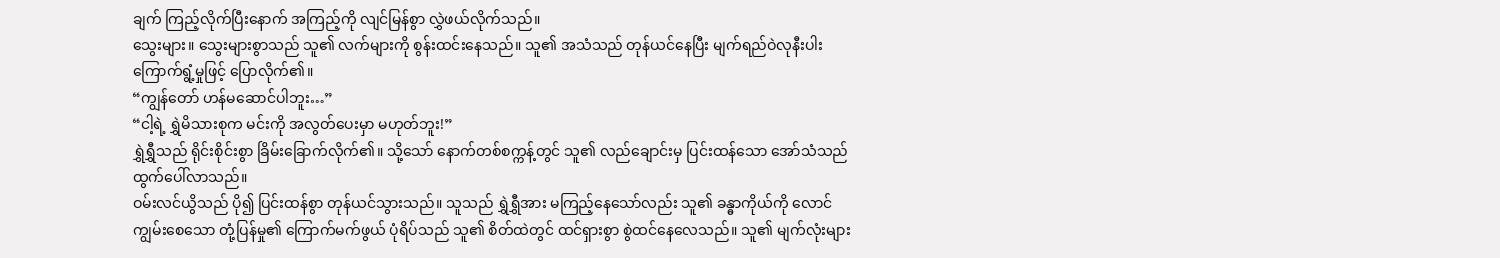ချက် ကြည့်လိုက်ပြီးနောက် အကြည့်ကို လျင်မြန်စွာ လွှဲဖယ်လိုက်သည်။
သွေးများ။ သွေးများစွာသည် သူ၏ လက်များကို စွန်းထင်းနေသည်။ သူ၏ အသံသည် တုန်ယင်နေပြီး မျက်ရည်ဝဲလုနီးပါး ကြောက်ရွံ့မှုဖြင့် ပြောလိုက်၏။
“ကျွန်တော် ဟန်မဆောင်ပါဘူး…”
“ငါ့ရဲ့ ရွှဲမိသားစုက မင်းကို အလွတ်ပေးမှာ မဟုတ်ဘူး!”
ရွှဲရွှီသည် ရိုင်းစိုင်းစွာ ခြိမ်းခြောက်လိုက်၏။ သို့သော် နောက်တစ်စက္ကန့်တွင် သူ၏ လည်ချောင်းမှ ပြင်းထန်သော အော်သံသည် ထွက်ပေါ်လာသည်။
ဝမ်းလင်ယွိသည် ပို၍ ပြင်းထန်စွာ တုန်ယင်သွားသည်။ သူသည် ရွှဲရွှီအား မကြည့်နေသော်လည်း သူ၏ ခန္ဓာကိုယ်ကို လောင်ကျွမ်းစေသော တုံ့ပြန်မှု၏ ကြောက်မက်ဖွယ် ပုံရိပ်သည် သူ၏ စိတ်ထဲတွင် ထင်ရှားစွာ စွဲထင်နေလေသည်။ သူ၏ မျက်လုံးများ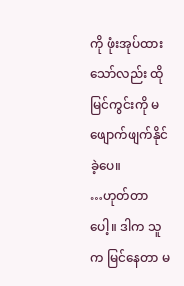ကို ဖုံးအုပ်ထားသော်လည်း ထိုမြင်ကွင်းကို မဖျောက်ဖျက်နိုင်ခဲ့ပေ။
…ဟုတ်တာပေါ့။ ဒါက သူက မြင်နေတာ မ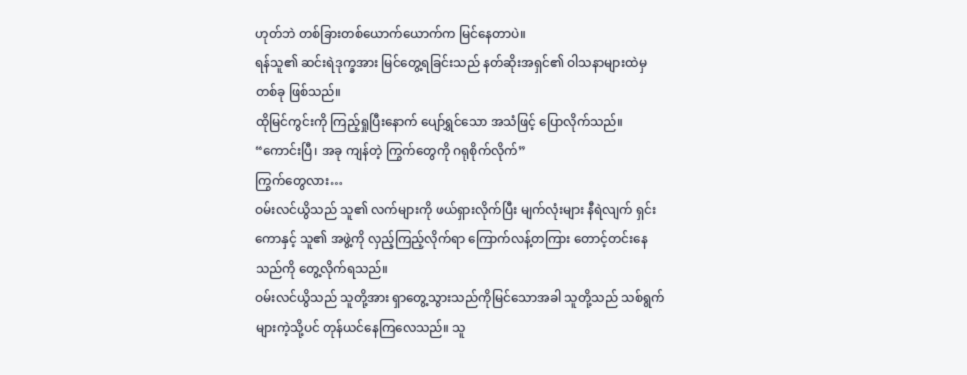ဟုတ်ဘဲ တစ်ခြားတစ်ယောက်ယောက်က မြင်နေတာပဲ။
ရန်သူ၏ ဆင်းရဲဒုက္ခအား မြင်တွေ့ရခြင်းသည် နတ်ဆိုးအရှင်၏ ဝါသနာများထဲမှ တစ်ခု ဖြစ်သည်။
ထိုမြင်ကွင်းကို ကြည့်ရှုပြီးနောက် ပျော်ရွှင်သော အသံဖြင့် ပြောလိုက်သည်။
“ကောင်းပြီ၊ အခု ကျန်တဲ့ ကြွက်တွေကို ဂရုစိုက်လိုက်”
ကြွက်တွေလား…
ဝမ်းလင်ယွိသည် သူ၏ လက်များကို ဖယ်ရှားလိုက်ပြီး မျက်လုံးများ နီရဲလျက် ရှင်းကောနှင့် သူ၏ အဖွဲ့ကို လှည့်ကြည့်လိုက်ရာ ကြောက်လန့်တကြား တောင့်တင်းနေသည်ကို တွေ့လိုက်ရသည်။
ဝမ်းလင်ယွိသည် သူတို့အား ရှာတွေ့သွားသည်ကိုမြင်သောအခါ သူတို့သည် သစ်ရွက်များကဲ့သို့ပင် တုန်ယင်နေကြလေသည်။ သူ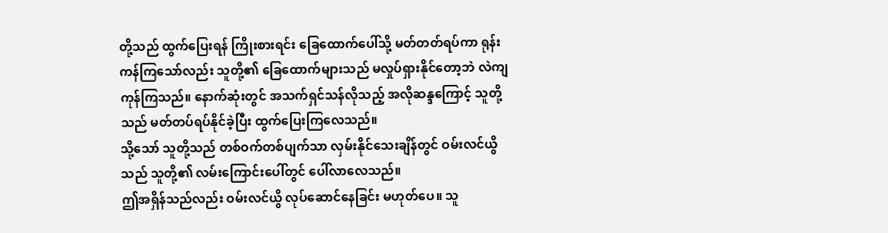တို့သည် ထွက်ပြေးရန် ကြိုးစားရင်း ခြေထောက်ပေါ်သို့ မတ်တတ်ရပ်ကာ ရုန်းကန်ကြသော်လည်း သူတို့၏ ခြေထောက်များသည် မလှုပ်ရှားနိုင်တော့ဘဲ လဲကျကုန်ကြသည်။ နောက်ဆုံးတွင် အသက်ရှင်သန်လိုသည့် အလိုဆန္ဒကြောင့် သူတို့သည် မတ်တပ်ရပ်နိုင်ခဲ့ပြီး ထွက်ပြေးကြလေသည်။
သို့သော် သူတို့သည် တစ်ဝက်တစ်ပျက်သာ လှမ်းနိုင်သေးချိန်တွင် ဝမ်းလင်ယွိသည် သူတို့၏ လမ်းကြောင်းပေါ်တွင် ပေါ်လာလေသည်။
ဤအရှိန်သည်လည်း ဝမ်းလင်ယွိ လုပ်ဆောင်နေခြင်း မဟုတ်ပေ။ သူ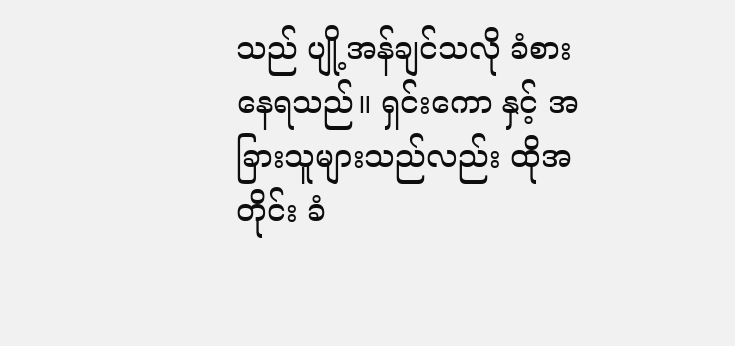သည် ပျို့အန်ချင်သလို ခံစားနေရသည်။ ရှင်းကော နှင့် အခြားသူများသည်လည်း ထိုအတိုင်း ခံ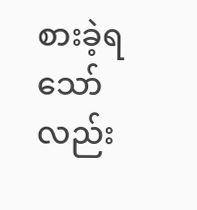စားခဲ့ရသော်လည်း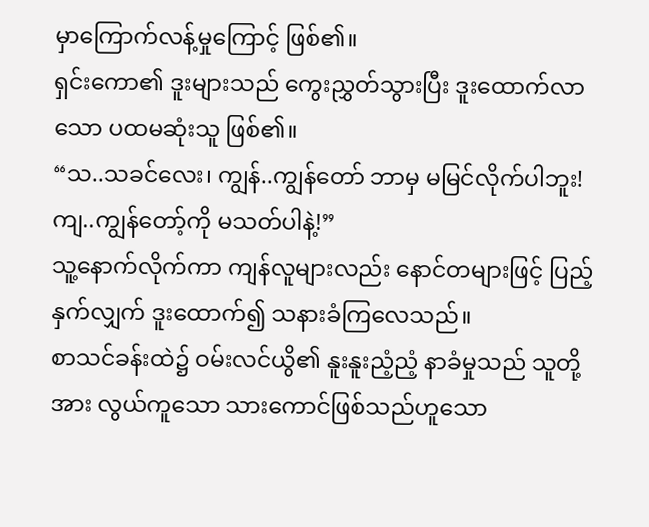မှာကြောက်လန့်မှုကြောင့် ဖြစ်၏။
ရှင်းကော၏ ဒူးများသည် ကွေးညွှတ်သွားပြီး ဒူးထောက်လာသော ပထမဆုံးသူ ဖြစ်၏။
“သ..သခင်လေး၊ ကျွန်..ကျွန်တော် ဘာမှ မမြင်လိုက်ပါဘူး! ကျ..ကျွန်တော့်ကို မသတ်ပါနဲ့!”
သူ့နောက်လိုက်ကာ ကျန်လူများလည်း နောင်တများဖြင့် ပြည့်နှက်လျှက် ဒူးထောက်၍ သနားခံကြလေသည်။
စာသင်ခန်းထဲ၌ ဝမ်းလင်ယွိ၏ နူးနူးညံ့ညံ့ နာခံမှုသည် သူတို့အား လွယ်ကူသော သားကောင်ဖြစ်သည်ဟူသော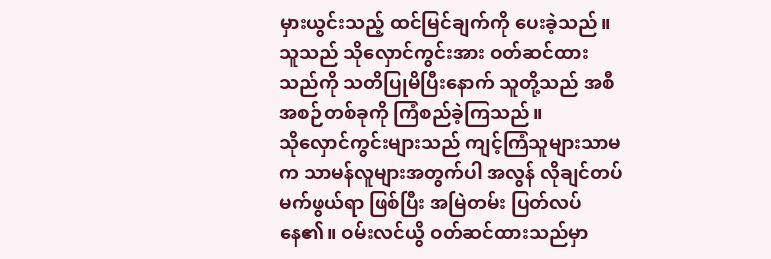မှားယွင်းသည့် ထင်မြင်ချက်ကို ပေးခဲ့သည်။ သူသည် သိုလှောင်ကွင်းအား ဝတ်ဆင်ထားသည်ကို သတိပြုမိပြီးနောက် သူတို့သည် အစီအစဉ်တစ်ခုကို ကြံစည်ခဲ့ကြသည်။
သိုလှောင်ကွင်းများသည် ကျင့်ကြံသူများသာမက သာမန်လူများအတွက်ပါ အလွန် လိုချင်တပ်မက်ဖွယ်ရာ ဖြစ်ပြီး အမြဲတမ်း ပြတ်လပ်နေ၏။ ဝမ်းလင်ယွိ ဝတ်ဆင်ထားသည်မှာ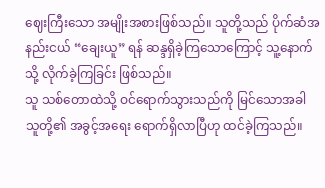ဈေးကြီးသော အမျိုးအစားဖြစ်သည်။ သူတို့သည် ပိုက်ဆံအနည်းငယ် “ချေးယူ” ရန် ဆန္ဒရှိခဲ့ကြသောကြောင့် သူ့နောက်သို့ လိုက်ခဲ့ကြခြင်း ဖြစ်သည်။
သူ သစ်တောထဲသို့ ဝင်ရောက်သွားသည်ကို မြင်သောအခါ သူတို့၏ အခွင့်အရေး ရောက်ရှိလာပြီဟု ထင်ခဲ့ကြသည်။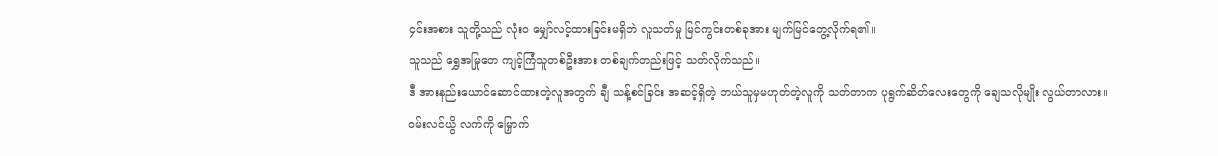၄င်းအစား သူတို့သည် လုံးဝ မျှော်လင့်ထားခြင်းမရှိဘဲ လူသတ်မှု မြင်ကွင်းတစ်ခုအား မျက်မြင်တွေ့လိုက်ရ၏။
သူသည် ရွှေအမြုတေ ကျင့်ကြံသူတစ်ဦးအား တစ်ချက်တည်းဖြင့် သတ်လိုက်သည်။
ဒီ အားနည်းယောင်ဆောင်ထားတဲ့လူအတွက် ချီ သန့်စင်ခြင်း အဆင့်ရှိတဲ့ ဘယ်သူမှမဟုတ်တဲ့လူကို သတ်တာက ပုရွက်ဆိတ်လေးတွေကို ချေသလိုမျိုး လွယ်တာလား။
ဝမ်းလင်ယွိ လက်ကို မြှောက်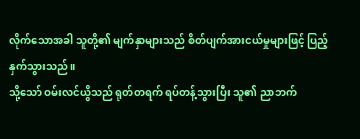လိုက်သောအခါ သူတို့၏ မျက်နှာများသည် စိတ်ပျက်အားငယ်မှုများဖြင့် ပြည့်နှက်သွားသည်။
သို့သော် ဝမ်းလင်ယွိသည် ရုတ်တရက် ရပ်တန့်သွားပြီး သူ၏ ညာဘက်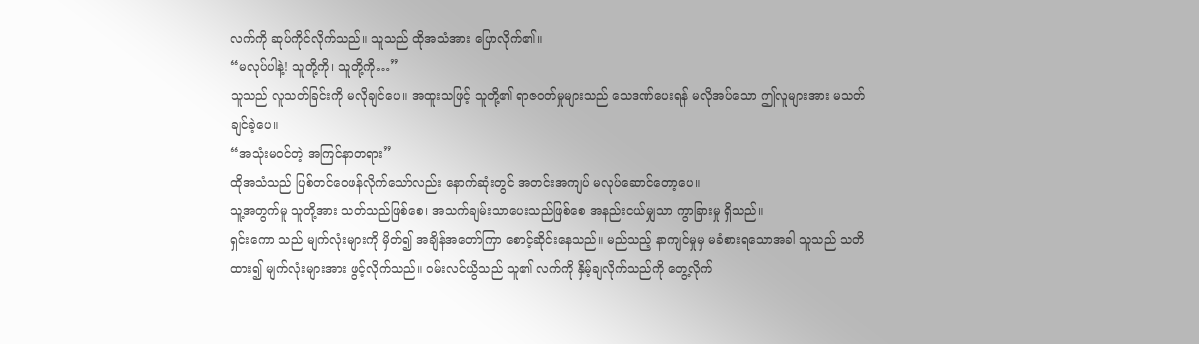လက်ကို ဆုပ်ကိုင်လိုက်သည်။ သူသည် ထိုအသံအား ပြောလိုက်၏။
“မလုပ်ပါနဲ့! သူတို့ကို၊ သူတို့ကို…”
သူသည် လူသတ်ခြင်းကို မလိုချင်ပေ။ အထူးသဖြင့် သူတို့၏ ရာဇဝတ်မှုများသည် သေဒဏ်ပေးရန် မလိုအပ်သော ဤလူများအား မသတ်ချင်ခဲ့ပေ။
“အသုံးမဝင်တဲ့ အကြင်နာတရား”
ထိုအသံသည် ပြစ်တင်ဝေဖန်လိုက်သော်လည်း နောက်ဆုံးတွင် အတင်းအကျပ် မလုပ်ဆောင်တော့ပေ။
သူ့အတွက်မူ သူတို့အား သတ်သည်ဖြစ်စေ၊ အသက်ချမ်းသာပေးသည်ဖြစ်စေ အနည်းငယ်မျှသာ ကွာခြားမှု ရှိသည်။
ရှင်းကော သည် မျက်လုံးများကို မှိတ်၍ အချိန်အတော်ကြာ စောင့်ဆိုင်းနေသည်။ မည်သည့် နာကျင်မှုမှ မခံစားရသောအခါ သူသည် သတိထား၍ မျက်လုံးများအား ဖွင့်လိုက်သည်။ ဝမ်းလင်ယွိသည် သူ၏ လက်ကို နှိမ့်ချလိုက်သည်ကို တွေ့လိုက်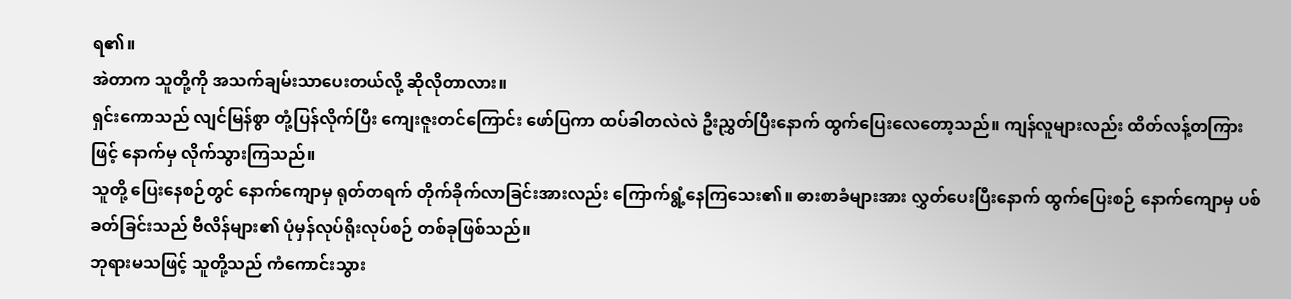ရ၏။
အဲတာက သူတို့ကို အသက်ချမ်းသာပေးတယ်လို့ ဆိုလိုတာလား။
ရှင်းကောသည် လျင်မြန်စွာ တုံ့ပြန်လိုက်ပြီး ကျေးဇူးတင်ကြောင်း ဖော်ပြကာ ထပ်ခါတလဲလဲ ဦးညွှတ်ပြီးနောက် ထွက်ပြေးလေတော့သည်။ ကျန်လူများလည်း ထိတ်လန့်တကြားဖြင့် နောက်မှ လိုက်သွားကြသည်။
သူတို့ ပြေးနေစဉ်တွင် နောက်ကျောမှ ရုတ်တရက် တိုက်ခိုက်လာခြင်းအားလည်း ကြောက်ရွံ့နေကြသေး၏။ ဓားစာခံများအား လွှတ်ပေးပြီးနောက် ထွက်ပြေးစဉ် နောက်ကျောမှ ပစ်ခတ်ခြင်းသည် ဗီလိန်များ၏ ပုံမှန်လုပ်ရိုးလုပ်စဉ် တစ်ခုဖြစ်သည်။
ဘုရားမသဖြင့် သူတို့သည် ကံကောင်းသွား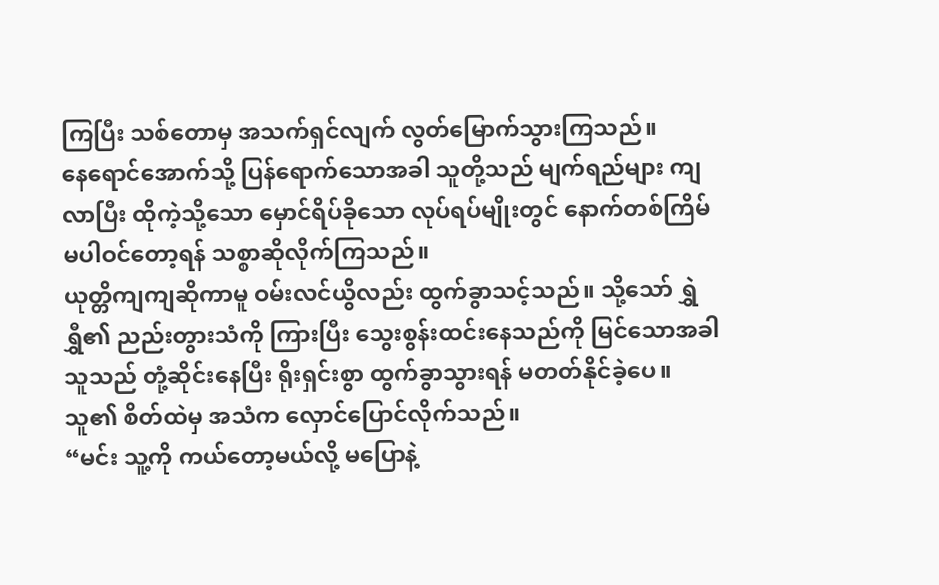ကြပြီး သစ်တောမှ အသက်ရှင်လျက် လွတ်မြောက်သွားကြသည်။
နေရောင်အောက်သို့ ပြန်ရောက်သောအခါ သူတို့သည် မျက်ရည်များ ကျလာပြီး ထိုကဲ့သို့သော မှောင်ရိပ်ခိုသော လုပ်ရပ်မျိုးတွင် နောက်တစ်ကြိမ် မပါဝင်တော့ရန် သစ္စာဆိုလိုက်ကြသည်။
ယုတ္တိကျကျဆိုကာမူ ဝမ်းလင်ယွိလည်း ထွက်ခွာသင့်သည်။ သို့သော် ရွှဲရွှီ၏ ညည်းတွားသံကို ကြားပြီး သွေးစွန်းထင်းနေသည်ကို မြင်သောအခါ သူသည် တုံ့ဆိုင်းနေပြီး ရိုးရှင်းစွာ ထွက်ခွာသွားရန် မတတ်နိုင်ခဲ့ပေ။
သူ၏ စိတ်ထဲမှ အသံက လှောင်ပြောင်လိုက်သည်။
“မင်း သူ့ကို ကယ်တော့မယ်လို့ မပြောနဲ့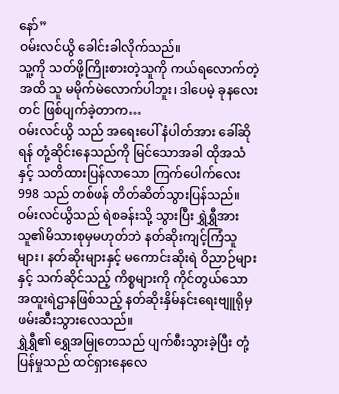နော်”
ဝမ်းလင်ယွိ ခေါင်းခါလိုက်သည်။
သူ့ကို သတ်ဖို့ကြိုးစားတဲ့သူကို ကယ်ရလောက်တဲ့အထိ သူ မမိုက်မဲလောက်ပါဘူး၊ ဒါပေမဲ့ ခုနလေးတင် ဖြစ်ပျက်ခဲ့တာက…
ဝမ်းလင်ယွိ သည် အရေးပေါ် နံပါတ်အား ခေါ်ဆိုရန် တုံ့ဆိုင်းနေသည်ကို မြင်သောအခါ ထိုအသံနှင့် သတိထားပြန်လာသော ကြက်ပေါက်လေး 998 သည် တစ်ဖန် တိတ်ဆိတ်သွားပြန်သည်။
ဝမ်းလင်ယွိသည် ရဲစခန်းသို့ သွားပြီး ရွှဲရွှီအား သူ၏မိသားစုမှမဟုတ်ဘဲ နတ်ဆိုးကျင့်ကြံသူများ၊ နတ်ဆိုးများနှင့် မကောင်းဆိုးရဲ ဝိညာဉ်များနှင့် သက်ဆိုင်သည့် ကိစ္စများကို ကိုင်တွယ်သော အထူးရဲဌာနဖြစ်သည့် နတ်ဆိုးနှိမ်နင်းရေးဗျူရိုမှ ဖမ်းဆီးသွားလေသည်။
ရွှဲရွှီ၏ ရွှေအမြုတေသည် ပျက်စီးသွားခဲ့ပြီး တုံ့ပြန်မှုသည် ထင်ရှားနေလေ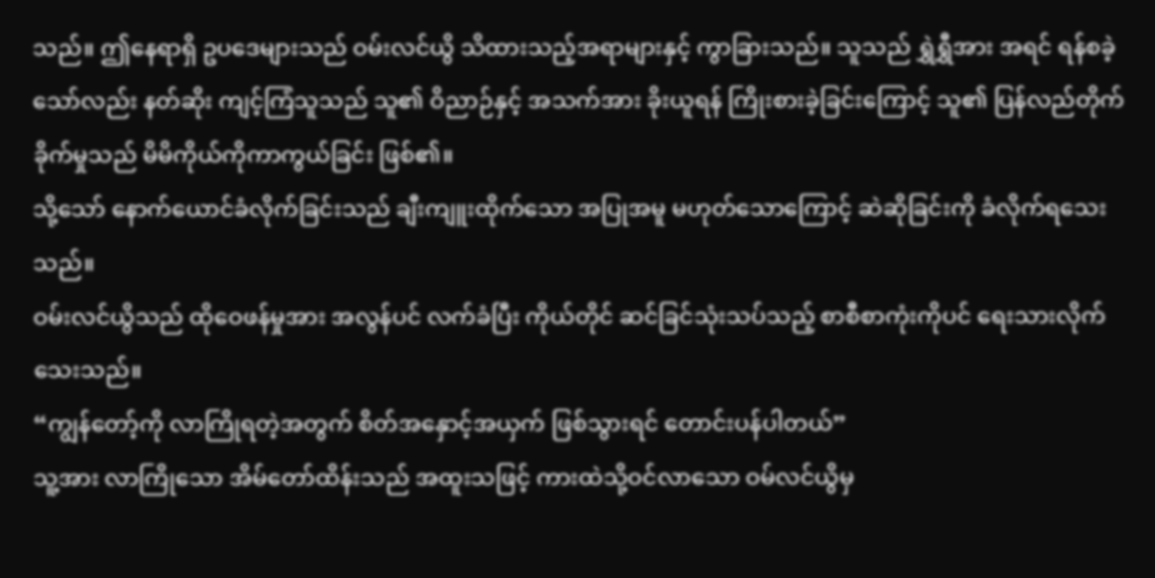သည်။ ဤနေရာရှိ ဥပဒေများသည် ဝမ်းလင်ယွိ သိထားသည့်အရာများနှင့် ကွာခြားသည်။ သူသည် ရွှဲရွှီအား အရင် ရန်စခဲ့သော်လည်း နတ်ဆိုး ကျင့်ကြံသူသည် သူ၏ ဝိညာဉ်နှင့် အသက်အား ခိုးယူရန် ကြိုးစားခဲ့ခြင်းကြောင့် သူ၏ ပြန်လည်တိုက်ခိုက်မှုသည် မိမိကိုယ်ကိုကာကွယ်ခြင်း ဖြစ်၏။
သို့သော် နောက်ယောင်ခံလိုက်ခြင်းသည် ချီးကျူးထိုက်သော အပြုအမူ မဟုတ်သောကြောင့် ဆဲဆိုခြင်းကို ခံလိုက်ရသေးသည်။
ဝမ်းလင်ယွိသည် ထိုဝေဖန်မှုအား အလွန်ပင် လက်ခံပြီး ကိုယ်တိုင် ဆင်ခြင်သုံးသပ်သည့် စာစီစာကုံးကိုပင် ရေးသားလိုက်သေးသည်။
“ကျွန်တော့်ကို လာကြိုရတဲ့အတွက် စိတ်အနှောင့်အယှက် ဖြစ်သွားရင် တောင်းပန်ပါတယ်”
သူ့အား လာကြိုသော အိမ်တော်ထိန်းသည် အထူးသဖြင့် ကားထဲသို့ဝင်လာသော ဝမ်လင်ယွိမှ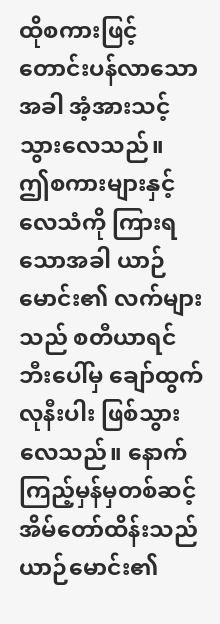ထိုစကားဖြင့် တောင်းပန်လာသောအခါ အံ့အားသင့်သွားလေသည်။
ဤစကားများနှင့် လေသံကို ကြားရသောအခါ ယာဉ်မောင်း၏ လက်များသည် စတီယာရင်ဘီးပေါ်မှ ချော်ထွက်လုနီးပါး ဖြစ်သွားလေသည်။ နောက်ကြည့်မှန်မှတစ်ဆင့် အိမ်တော်ထိန်းသည် ယာဉ်မောင်း၏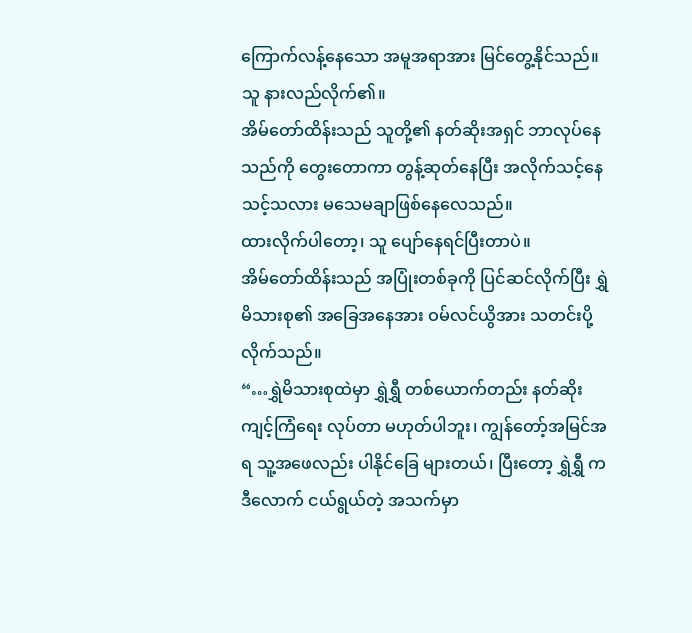ကြောက်လန့်နေသော အမူအရာအား မြင်တွေ့နိုင်သည်။
သူ နားလည်လိုက်၏။
အိမ်တော်ထိန်းသည် သူတို့၏ နတ်ဆိုးအရှင် ဘာလုပ်နေသည်ကို တွေးတောကာ တွန့်ဆုတ်နေပြီး အလိုက်သင့်နေသင့်သလား မသေမချာဖြစ်နေလေသည်။
ထားလိုက်ပါတော့၊ သူ ပျော်နေရင်ပြီးတာပဲ။
အိမ်တော်ထိန်းသည် အပြုံးတစ်ခုကို ပြင်ဆင်လိုက်ပြီး ရွှဲ မိသားစု၏ အခြေအနေအား ဝမ်လင်ယွိအား သတင်းပို့လိုက်သည်။
“…ရွှဲမိသားစုထဲမှာ ရွှဲရွှီ တစ်ယောက်တည်း နတ်ဆိုးကျင့်ကြံရေး လုပ်တာ မဟုတ်ပါဘူး၊ ကျွန်တော့်အမြင်အရ သူ့အဖေလည်း ပါနိုင်ခြေ များတယ်၊ ပြီးတော့ ရွှဲရွှီ က ဒီလောက် ငယ်ရွယ်တဲ့ အသက်မှာ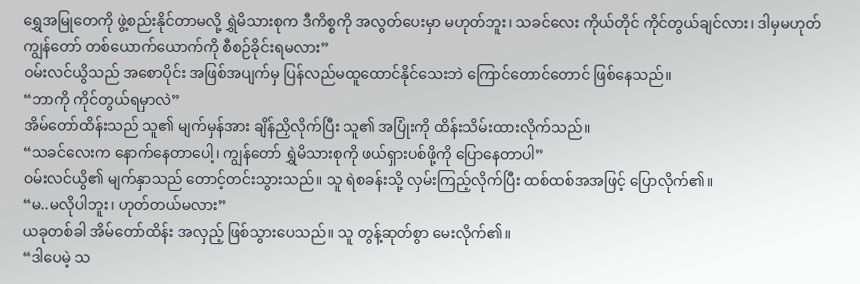ရွှေအမြုတေကို ဖွဲ့စည်းနိုင်တာမလို့ ရွှဲမိသားစုက ဒီကိစ္စကို အလွတ်ပေးမှာ မဟုတ်ဘူး၊ သခင်လေး ကိုယ်တိုင် ကိုင်တွယ်ချင်လား၊ ဒါမှမဟုတ် ကျွန်တော် တစ်ယောက်ယောက်ကို စီစဉ်ခိုင်းရမလား”
ဝမ်းလင်ယွိသည် အစောပိုင်း အဖြစ်အပျက်မှ ပြန်လည်မထူထောင်နိုင်သေးဘဲ ကြောင်တောင်တောင် ဖြစ်နေသည်။
“ဘာကို ကိုင်တွယ်ရမှာလဲ”
အိမ်တော်ထိန်းသည် သူ၏ မျက်မှန်အား ချိန်ညှိလိုက်ပြီး သူ၏ အပြုံးကို ထိန်းသိမ်းထားလိုက်သည်။
“သခင်လေးက နောက်နေတာပေါ့၊ ကျွန်တော် ရွှဲမိသားစုကို ဖယ်ရှားပစ်ဖို့ကို ပြောနေတာပါ”
ဝမ်းလင်ယွိ၏ မျက်နှာသည် တောင့်တင်းသွားသည်။ သူ ရဲစခန်းသို့ လှမ်းကြည့်လိုက်ပြီး ထစ်ထစ်အအဖြင့် ပြောလိုက်၏။
“မ..မလိုပါဘူး၊ ဟုတ်တယ်မလား”
ယခုတစ်ခါ အိမ်တော်ထိန်း အလှည့် ဖြစ်သွားပေသည်။ သူ တွန့်ဆုတ်စွာ မေးလိုက်၏။
“ဒါပေမဲ့ သ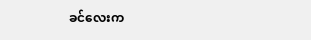ခင်လေးက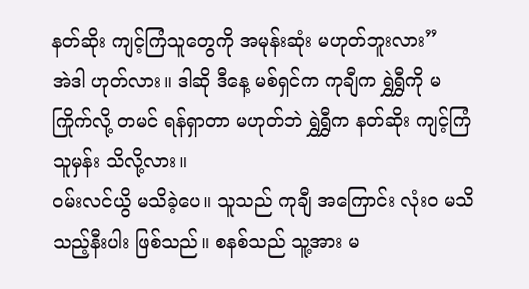နတ်ဆိုး ကျင့်ကြံသူတွေကို အမုန်းဆုံး မဟုတ်ဘူးလား”
အဲဒါ ဟုတ်လား။ ဒါဆို ဒီနေ့ မစ်ရှင်က ကုချီက ရွှဲရွှီကို မကြိုက်လို့ တမင် ရန်ရှာတာ မဟုတ်ဘဲ ရွှဲရွှီက နတ်ဆိုး ကျင့်ကြံသူမှန်း သိလို့လား။
ဝမ်းလင်ယွိ မသိခဲ့ပေ။ သူသည် ကုချီ အကြောင်း လုံးဝ မသိသည့်နီးပါး ဖြစ်သည်။ စနစ်သည် သူ့အား မ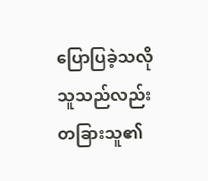ပြောပြခဲ့သလို သူသည်လည်း တခြားသူ၏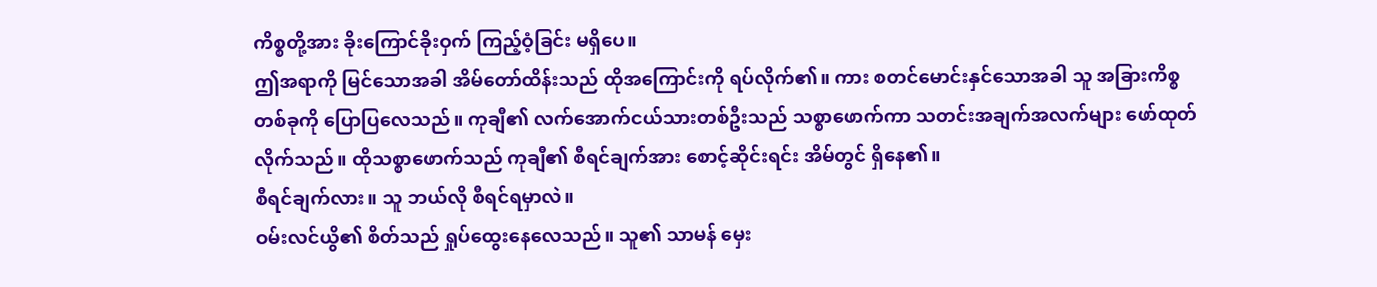ကိစ္စတို့အား ခိုးကြောင်ခိုးဝှက် ကြည့်ဝံ့ခြင်း မရှိပေ။
ဤအရာကို မြင်သောအခါ အိမ်တော်ထိန်းသည် ထိုအကြောင်းကို ရပ်လိုက်၏။ ကား စတင်မောင်းနှင်သောအခါ သူ အခြားကိစ္စတစ်ခုကို ပြောပြလေသည်။ ကုချီ၏ လက်အောက်ငယ်သားတစ်ဦးသည် သစ္စာဖောက်ကာ သတင်းအချက်အလက်များ ဖော်ထုတ်လိုက်သည်။ ထိုသစ္စာဖောက်သည် ကုချီ၏ စီရင်ချက်အား စောင့်ဆိုင်းရင်း အိမ်တွင် ရှိနေ၏။
စီရင်ချက်လား။ သူ ဘယ်လို စီရင်ရမှာလဲ။
ဝမ်းလင်ယွိ၏ စိတ်သည် ရှုပ်ထွေးနေလေသည်။ သူ၏ သာမန် မှေး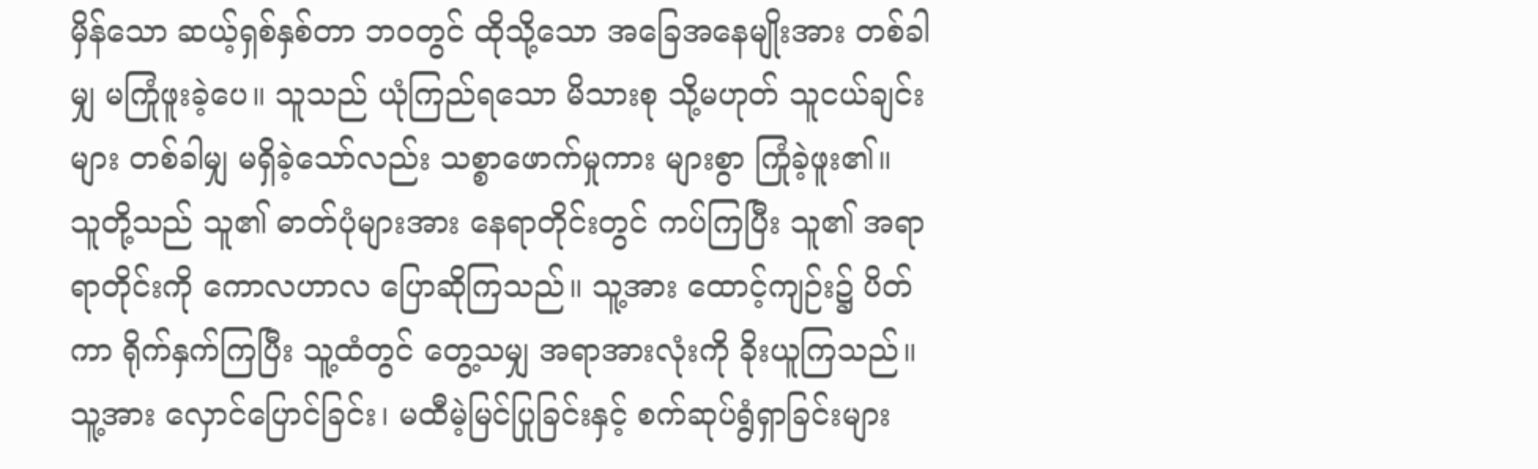မှိန်သော ဆယ့်ရှစ်နှစ်တာ ဘဝတွင် ထိုသို့သော အခြေအနေမျိုးအား တစ်ခါမျှ မကြုံဖူးခဲ့ပေ။ သူသည် ယုံကြည်ရသော မိသားစု သို့မဟုတ် သူငယ်ချင်းများ တစ်ခါမျှ မရှိခဲ့သော်လည်း သစ္စာဖောက်မှုကား များစွာ ကြုံခဲ့ဖူး၏။
သူတို့သည် သူ၏ ဓာတ်ပုံများအား နေရာတိုင်းတွင် ကပ်ကြပြီး သူ၏ အရာရာတိုင်းကို ကောလဟာလ ပြောဆိုကြသည်။ သူ့အား ထောင့်ကျဉ်း၌ ပိတ်ကာ ရိုက်နှက်ကြပြီး သူ့ထံတွင် တွေ့သမျှ အရာအားလုံးကို ခိုးယူကြသည်။ သူ့အား လှောင်ပြောင်ခြင်း၊ မထီမဲ့မြင်ပြုခြင်းနှင့် စက်ဆုပ်ရွံရှာခြင်းများ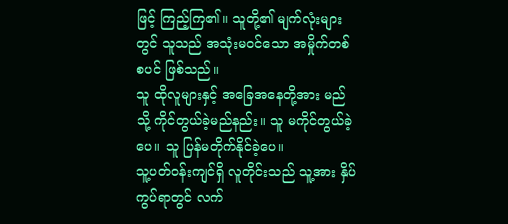ဖြင့် ကြည့်ကြ၏။ သူတို့၏ မျက်လုံးများတွင် သူသည် အသုံးမဝင်သော အမှိုက်တစ်စပင် ဖြစ်သည်။
သူ ထိုလူများနှင့် အခြေအနေတို့အား မည်သို့ ကိုင်တွယ်ခဲ့မည်နည်း။ သူ မကိုင်တွယ်ခဲ့ပေ။ သူ ပြန်မတိုက်နိုင်ခဲ့ပေ။
သူ့ပတ်ဝန်းကျင်ရှိ လူတိုင်းသည် သူ့အား နှိပ်ကွပ်ရာတွင် လက်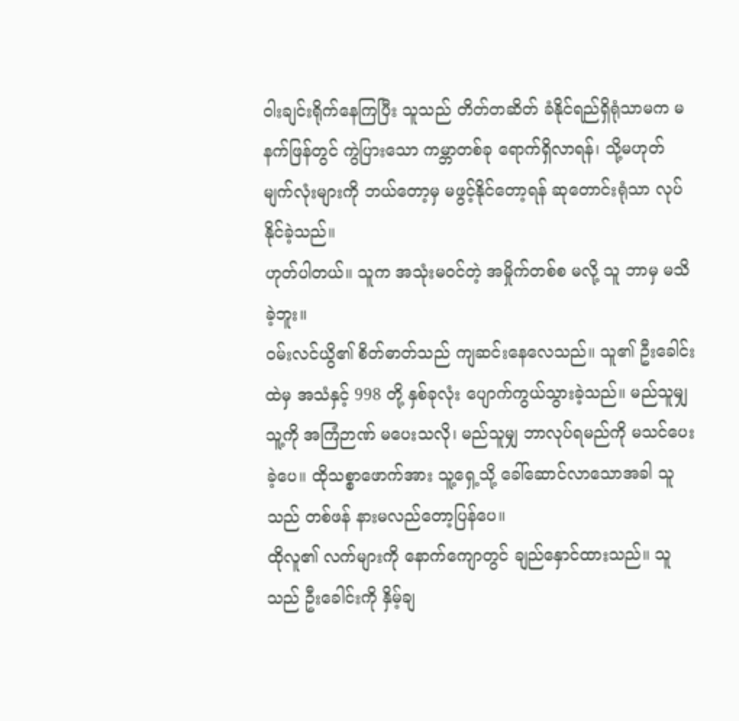ဝါးချင်းရိုက်နေကြပြီး သူသည် တိတ်တဆိတ် ခံနိုင်ရည်ရှိရုံသာမက မနက်ဖြန်တွင် ကွဲပြားသော ကမ္ဘာတစ်ခု ရောက်ရှိလာရန်၊ သို့မဟုတ် မျက်လုံးများကို ဘယ်တော့မှ မဖွင့်နိုင်တော့ရန် ဆုတောင်းရုံသာ လုပ်နိုင်ခဲ့သည်။
ဟုတ်ပါတယ်။ သူက အသုံးမဝင်တဲ့ အမှိုက်တစ်စ မလို့ သူ ဘာမှ မသိခဲ့ဘူး။
ဝမ်းလင်ယွိ၏ စိတ်ဓာတ်သည် ကျဆင်းနေလေသည်။ သူ၏ ဦးခေါင်းထဲမှ အသံနှင့် 998 တို့ နှစ်ခုလုံး ပျောက်ကွယ်သွားခဲ့သည်။ မည်သူမျှ သူ့ကို အကြံဉာဏ် မပေးသလို၊ မည်သူမျှ ဘာလုပ်ရမည်ကို မသင်ပေးခဲ့ပေ။ ထိုသစ္စာဖောက်အား သူ့ရှေ့သို့ ခေါ်ဆောင်လာသောအခါ သူသည် တစ်ဖန် နားမလည်တော့ပြန်ပေ။
ထိုလူ၏ လက်များကို နောက်ကျောတွင် ချည်နှောင်ထားသည်။ သူသည် ဦးခေါင်းကို နှိမ့်ချ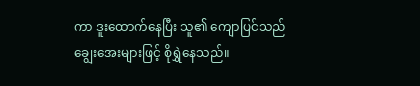ကာ ဒူးထောက်နေပြီး သူ၏ ကျောပြင်သည် ချွေးအေးများဖြင့် စိုရွှဲနေသည်။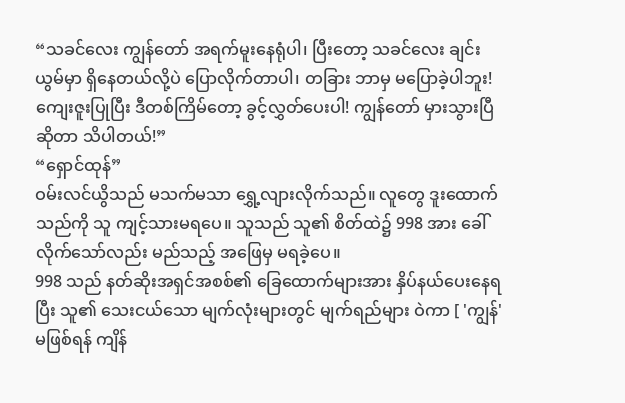“သခင်လေး ကျွန်တော် အရက်မူးနေရုံပါ၊ ပြီးတော့ သခင်လေး ချင်းယွမ်မှာ ရှိနေတယ်လို့ပဲ ပြောလိုက်တာပါ၊ တခြား ဘာမှ မပြောခဲ့ပါဘူး! ကျေးဇူးပြုပြီး ဒီတစ်ကြိမ်တော့ ခွင့်လွှတ်ပေးပါ! ကျွန်တော် မှားသွားပြီဆိုတာ သိပါတယ်!”
“ရှောင်ထုန်”
ဝမ်းလင်ယွိသည် မသက်မသာ ရွှေ့လျားလိုက်သည်။ လူတွေ ဒူးထောက်သည်ကို သူ ကျင့်သားမရပေ။ သူသည် သူ၏ စိတ်ထဲ၌ 998 အား ခေါ်လိုက်သော်လည်း မည်သည့် အဖြေမှ မရခဲ့ပေ။
998 သည် နတ်ဆိုးအရှင်အစစ်၏ ခြေထောက်များအား နှိပ်နယ်ပေးနေရပြီး သူ၏ သေးငယ်သော မျက်လုံးများတွင် မျက်ရည်များ ဝဲကာ [ 'ကျွန်' မဖြစ်ရန် ကျိန်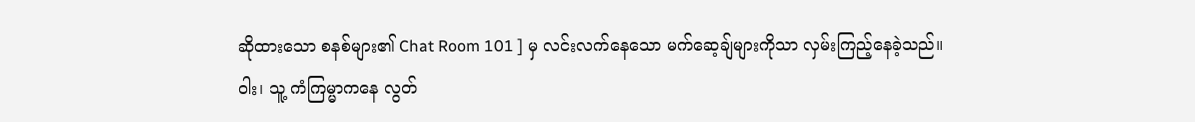ဆိုထားသော စနစ်များ၏ Chat Room 101 ] မှ လင်းလက်နေသော မက်ဆေ့ချ်များကိုသာ လှမ်းကြည့်နေခဲ့သည်။
ဝါး၊ သူ့ ကံကြမ္မာကနေ လွတ်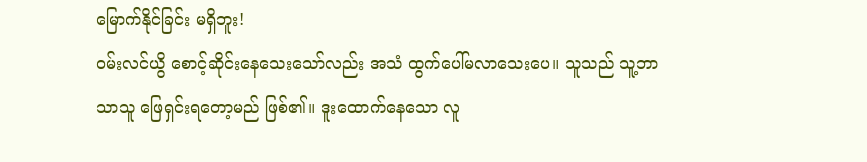မြောက်နိုင်ခြင်း မရှိဘူး!
ဝမ်းလင်ယွိ စောင့်ဆိုင်းနေသေးသော်လည်း အသံ ထွက်ပေါ်မလာသေးပေ။ သူသည် သူ့ဘာသာသူ ဖြေရှင်းရတော့မည် ဖြစ်၏။ ဒူးထောက်နေသော လူ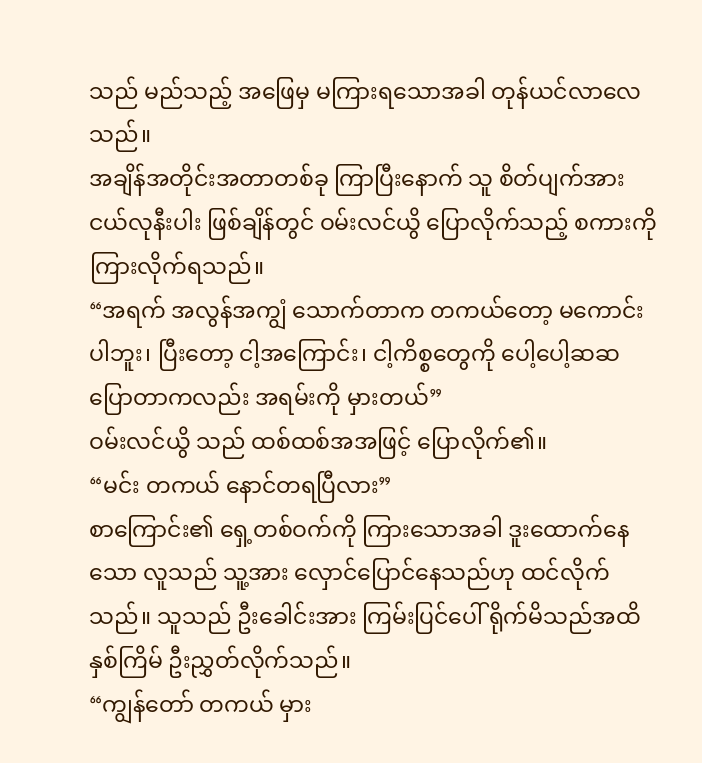သည် မည်သည့် အဖြေမှ မကြားရသောအခါ တုန်ယင်လာလေသည်။
အချိန်အတိုင်းအတာတစ်ခု ကြာပြီးနောက် သူ စိတ်ပျက်အားငယ်လုနီးပါး ဖြစ်ချိန်တွင် ဝမ်းလင်ယွိ ပြောလိုက်သည့် စကားကို ကြားလိုက်ရသည်။
“အရက် အလွန်အကျွံ သောက်တာက တကယ်တော့ မကောင်းပါဘူး၊ ပြီးတော့ ငါ့အကြောင်း၊ ငါ့ကိစ္စတွေကို ပေါ့ပေါ့ဆဆ ပြောတာကလည်း အရမ်းကို မှားတယ်”
ဝမ်းလင်ယွိ သည် ထစ်ထစ်အအဖြင့် ပြောလိုက်၏။
“မင်း တကယ် နောင်တရပြီလား”
စာကြောင်း၏ ရှေ့တစ်ဝက်ကို ကြားသောအခါ ဒူးထောက်နေသော လူသည် သူ့အား လှောင်ပြောင်နေသည်ဟု ထင်လိုက်သည်။ သူသည် ဦးခေါင်းအား ကြမ်းပြင်ပေါ် ရိုက်မိသည်အထိ နှစ်ကြိမ် ဦးညွှတ်လိုက်သည်။
“ကျွန်တော် တကယ် မှား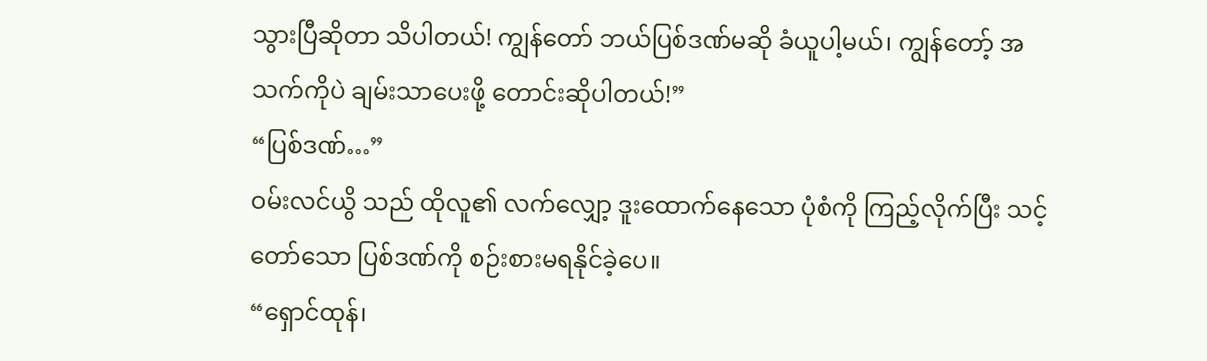သွားပြီဆိုတာ သိပါတယ်! ကျွန်တော် ဘယ်ပြစ်ဒဏ်မဆို ခံယူပါ့မယ်၊ ကျွန်တော့် အသက်ကိုပဲ ချမ်းသာပေးဖို့ တောင်းဆိုပါတယ်!”
“ပြစ်ဒဏ်…”
ဝမ်းလင်ယွိ သည် ထိုလူ၏ လက်လျှော့ ဒူးထောက်နေသော ပုံစံကို ကြည့်လိုက်ပြီး သင့်တော်သော ပြစ်ဒဏ်ကို စဉ်းစားမရနိုင်ခဲ့ပေ။
“ရှောင်ထုန်၊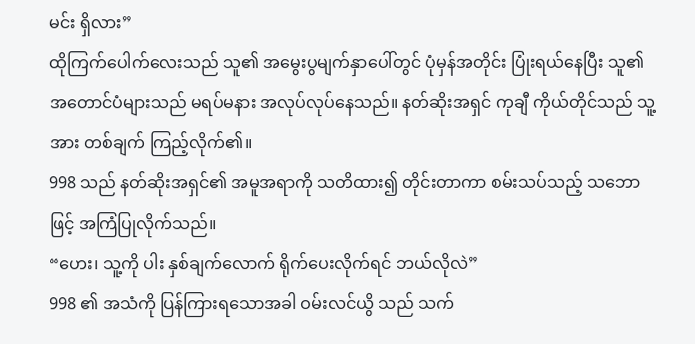မင်း ရှိလား”
ထိုကြက်ပေါက်လေးသည် သူ၏ အမွေးပွမျက်နှာပေါ်တွင် ပုံမှန်အတိုင်း ပြုံးရယ်နေပြီး သူ၏ အတောင်ပံများသည် မရပ်မနား အလုပ်လုပ်နေသည်။ နတ်ဆိုးအရှင် ကုချီ ကိုယ်တိုင်သည် သူ့အား တစ်ချက် ကြည့်လိုက်၏။
998 သည် နတ်ဆိုးအရှင်၏ အမူအရာကို သတိထား၍ တိုင်းတာကာ စမ်းသပ်သည့် သဘောဖြင့် အကြံပြုလိုက်သည်။
“ဟေး၊ သူ့ကို ပါး နှစ်ချက်လောက် ရိုက်ပေးလိုက်ရင် ဘယ်လိုလဲ”
998 ၏ အသံကို ပြန်ကြားရသောအခါ ဝမ်းလင်ယွိ သည် သက်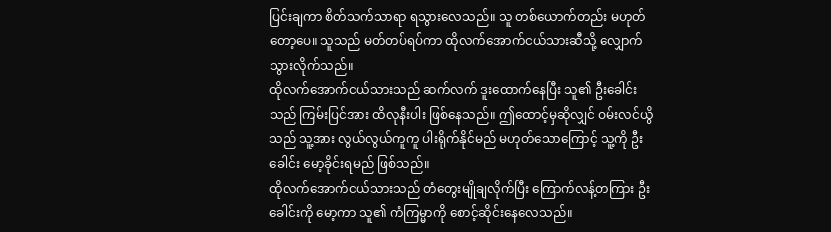ပြင်းချကာ စိတ်သက်သာရာ ရသွားလေသည်။ သူ တစ်ယောက်တည်း မဟုတ်တော့ပေ။ သူသည် မတ်တပ်ရပ်ကာ ထိုလက်အောက်ငယ်သားဆီသို့ လျှောက်သွားလိုက်သည်။
ထိုလက်အောက်ငယ်သားသည် ဆက်လက် ဒူးထောက်နေပြီး သူ၏ ဦးခေါင်းသည် ကြမ်းပြင်အား ထိလုနီးပါး ဖြစ်နေသည်။ ဤထောင့်မှဆိုလျှင် ဝမ်းလင်ယွိသည် သူ့အား လွယ်လွယ်ကူကူ ပါးရိုက်နိုင်မည် မဟုတ်သောကြောင့် သူ့ကို ဦးခေါင်း မော့ခိုင်းရမည် ဖြစ်သည်။
ထိုလက်အောက်ငယ်သားသည် တံတွေးမျိုချလိုက်ပြီး ကြောက်လန့်တကြား ဦးခေါင်းကို မော့ကာ သူ၏ ကံကြမ္မာကို စောင့်ဆိုင်းနေလေသည်။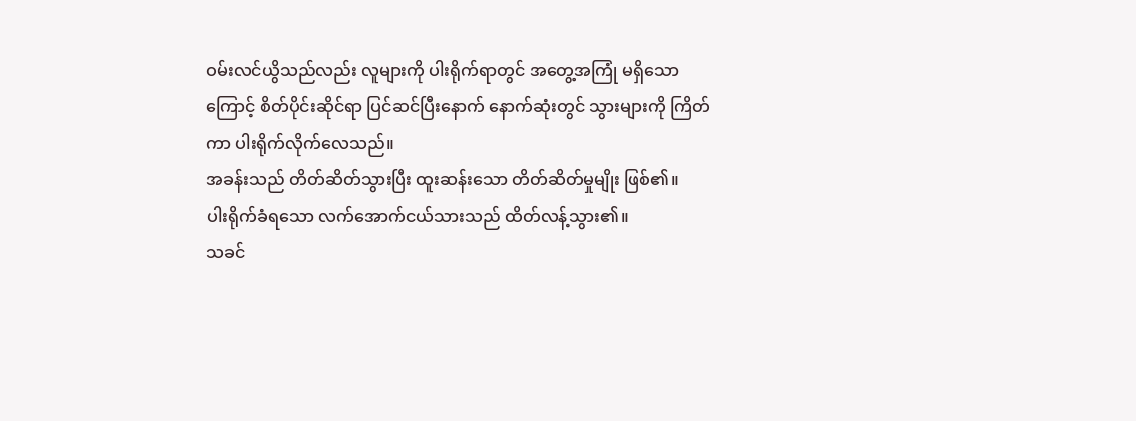ဝမ်းလင်ယွိသည်လည်း လူများကို ပါးရိုက်ရာတွင် အတွေ့အကြုံ မရှိသောကြောင့် စိတ်ပိုင်းဆိုင်ရာ ပြင်ဆင်ပြီးနောက် နောက်ဆုံးတွင် သွားများကို ကြိတ်ကာ ပါးရိုက်လိုက်လေသည်။
အခန်းသည် တိတ်ဆိတ်သွားပြီး ထူးဆန်းသော တိတ်ဆိတ်မှုမျိုး ဖြစ်၏။
ပါးရိုက်ခံရသော လက်အောက်ငယ်သားသည် ထိတ်လန့်သွား၏။
သခင်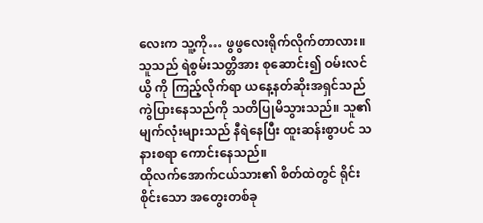လေးက သူ့ကို… ဖွဖွလေးရိုက်လိုက်တာလား။
သူသည် ရဲစွမ်းသတ္တိအား စုဆောင်း၍ ဝမ်းလင်ယွိ ကို ကြည့်လိုက်ရာ ယနေ့နတ်ဆိုးအရှင်သည် ကွဲပြားနေသည်ကို သတိပြုမိသွားသည်။ သူ၏ မျက်လုံးများသည် နီရဲနေပြီး ထူးဆန်းစွာပင် သနားစရာ ကောင်းနေသည်။
ထိုလက်အောက်ငယ်သား၏ စိတ်ထဲတွင် ရိုင်းစိုင်းသော အတွေးတစ်ခု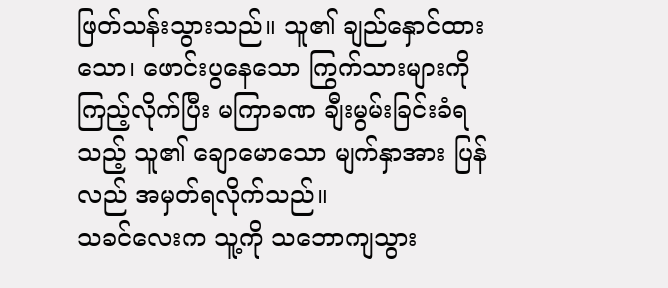ဖြတ်သန်းသွားသည်။ သူ၏ ချည်နှောင်ထားသော၊ ဖောင်းပွနေသော ကြွက်သားများကို ကြည့်လိုက်ပြီး မကြာခဏ ချီးမွမ်းခြင်းခံရသည့် သူ၏ ချောမောသော မျက်နှာအား ပြန်လည် အမှတ်ရလိုက်သည်။
သခင်လေးက သူ့ကို သဘောကျသွား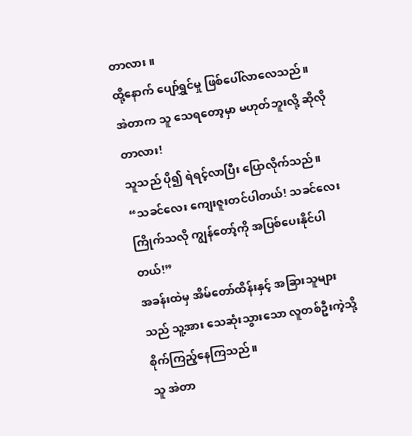တာလား။
ထို့နောက် ပျော်ရွှင်မှု ဖြစ်ပေါ်လာလေသည်။
အဲတာက သူ သေရတော့မှာ မဟုတ်ဘူးလို့ ဆိုလိုတာလား!
သူသည် ပို၍ ရဲရင့်လာပြီး ပြောလိုက်သည်။
“သခင်လေး ကျေးဇူးတင်ပါတယ်! သခင်လေး ကြိုက်သလို ကျွန်တော့်ကို အပြစ်ပေးနိုင်ပါတယ်!”
အခန်းထဲမှ အိမ်တော်ထိန်းနှင့် အခြားသူများသည် သူ့အား သေဆုံးသွားသော လူတစ်ဦးကဲ့သို့ စိုက်ကြည့်နေကြသည်။
သူ အဲတာ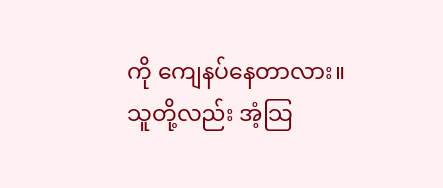ကို ကျေနပ်နေတာလား။
သူတို့လည်း အံ့သြ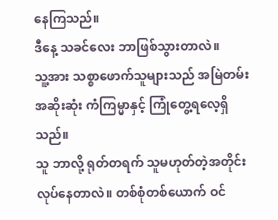နေကြသည်။
ဒီနေ့ သခင်လေး ဘာဖြစ်သွားတာလဲ။
သူ့အား သစ္စာဖောက်သူများသည် အမြဲတမ်း အဆိုးဆုံး ကံကြမ္မာနှင့် ကြုံတွေ့ရလေ့ရှိသည်။
သူ ဘာလို့ ရုတ်တရက် သူမဟုတ်တဲ့အတိုင်း လုပ်နေတာလဲ။ တစ်စုံတစ်ယောက် ဝင်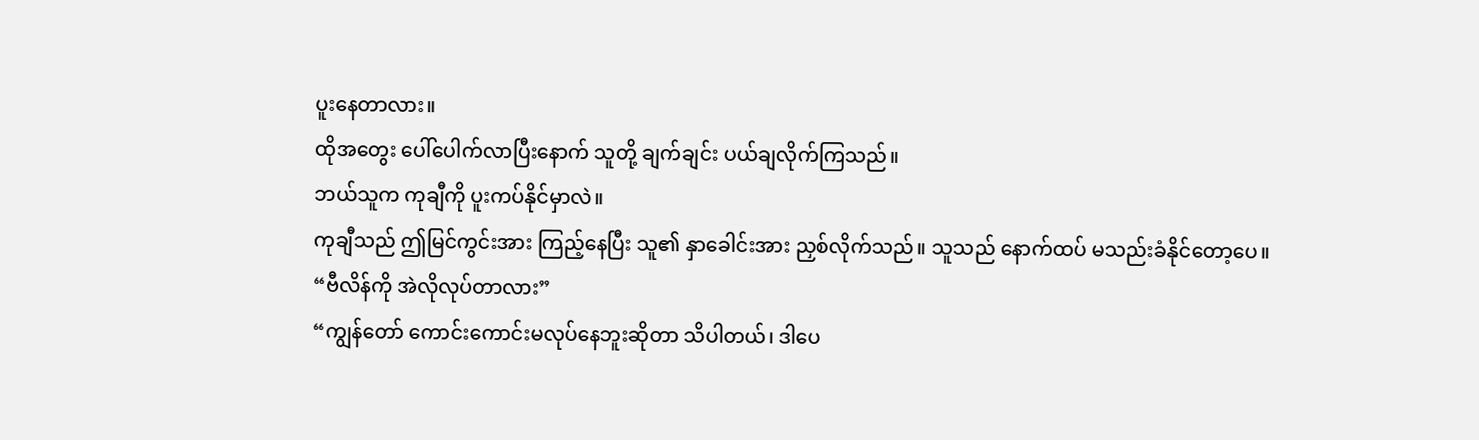ပူးနေတာလား။
ထိုအတွေး ပေါ်ပေါက်လာပြီးနောက် သူတို့ ချက်ချင်း ပယ်ချလိုက်ကြသည်။
ဘယ်သူက ကုချီကို ပူးကပ်နိုင်မှာလဲ။
ကုချီသည် ဤမြင်ကွင်းအား ကြည့်နေပြီး သူ၏ နှာခေါင်းအား ညှစ်လိုက်သည်။ သူသည် နောက်ထပ် မသည်းခံနိုင်တော့ပေ။
“ဗီလိန်ကို အဲလိုလုပ်တာလား”
“ကျွန်တော် ကောင်းကောင်းမလုပ်နေဘူးဆိုတာ သိပါတယ်၊ ဒါပေ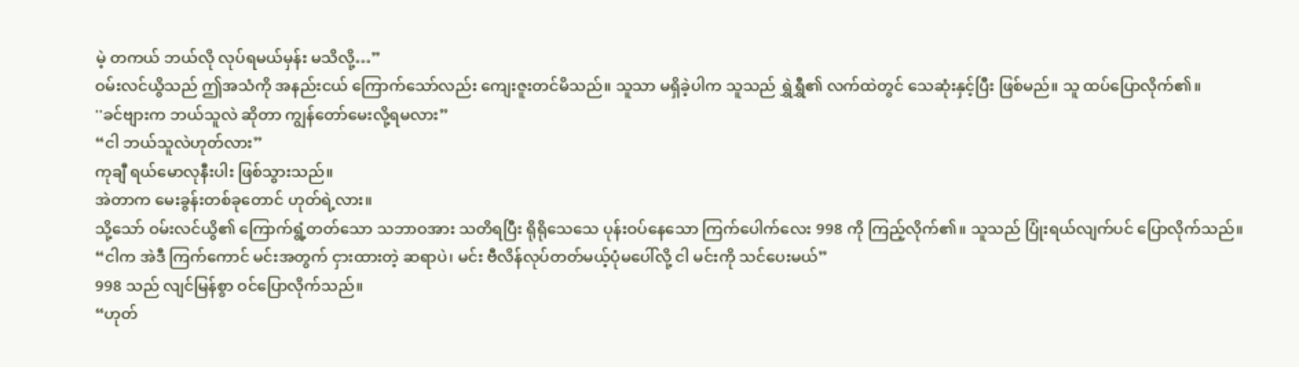မဲ့ တကယ် ဘယ်လို လုပ်ရမယ်မှန်း မသိလို့…”
ဝမ်းလင်ယွိသည် ဤအသံကို အနည်းငယ် ကြောက်သော်လည်း ကျေးဇူးတင်မိသည်။ သူသာ မရှိခဲ့ပါက သူသည် ရွှဲရွှီ၏ လက်ထဲတွင် သေဆုံးနှင့်ပြီး ဖြစ်မည်။ သူ ထပ်ပြောလိုက်၏။
''ခင်ဗျားက ဘယ်သူလဲ ဆိုတာ ကျွန်တော်မေးလို့ရမလား”
“ငါ ဘယ်သူလဲဟုတ်လား”
ကုချီ ရယ်မောလုနီးပါး ဖြစ်သွားသည်။
အဲတာက မေးခွန်းတစ်ခုတောင် ဟုတ်ရဲ့လား။
သို့သော် ဝမ်းလင်ယွိ၏ ကြောက်ရွံ့တတ်သော သဘာဝအား သတိရပြီး ရိုရိုသေသေ ပုန်းဝပ်နေသော ကြက်ပေါက်လေး 998 ကို ကြည့်လိုက်၏။ သူသည် ပြုံးရယ်လျက်ပင် ပြောလိုက်သည်။
“ငါက အဲဒီ ကြက်ကောင် မင်းအတွက် ငှားထားတဲ့ ဆရာပဲ၊ မင်း ဗီလိန်လုပ်တတ်မယ့်ပုံမပေါ်လို့ ငါ မင်းကို သင်ပေးမယ်”
998 သည် လျင်မြန်စွာ ဝင်ပြောလိုက်သည်။
“ဟုတ်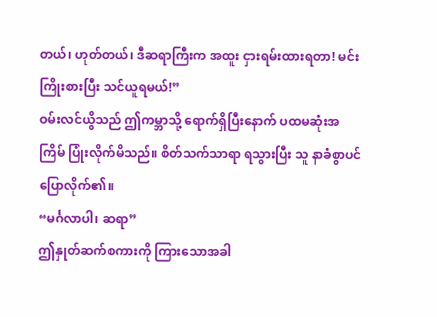တယ်၊ ဟုတ်တယ်၊ ဒီဆရာကြီးက အထူး ငှားရမ်းထားရတာ! မင်း ကြိုးစားပြီး သင်ယူရမယ်!”
ဝမ်းလင်ယွိသည် ဤကမ္ဘာသို့ ရောက်ရှိပြီးနောက် ပထမဆုံးအကြိမ် ပြုံးလိုက်မိသည်။ စိတ်သက်သာရာ ရသွားပြီး သူ နာခံစွာပင် ပြောလိုက်၏။
“မင်္ဂလာပါ၊ ဆရာ”
ဤနှုတ်ဆက်စကားကို ကြားသောအခါ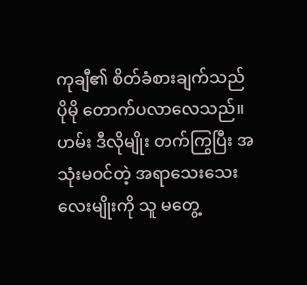ကုချီ၏ စိတ်ခံစားချက်သည် ပိုမို တောက်ပလာလေသည်။
ဟမ်း ဒီလိုမျိုး တက်ကြွပြီး အသုံးမဝင်တဲ့ အရာသေးသေးလေးမျိုးကို သူ မတွေ့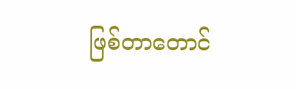ဖြစ်တာတောင်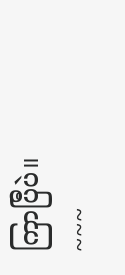ကြာပြီပဲ။
~~~